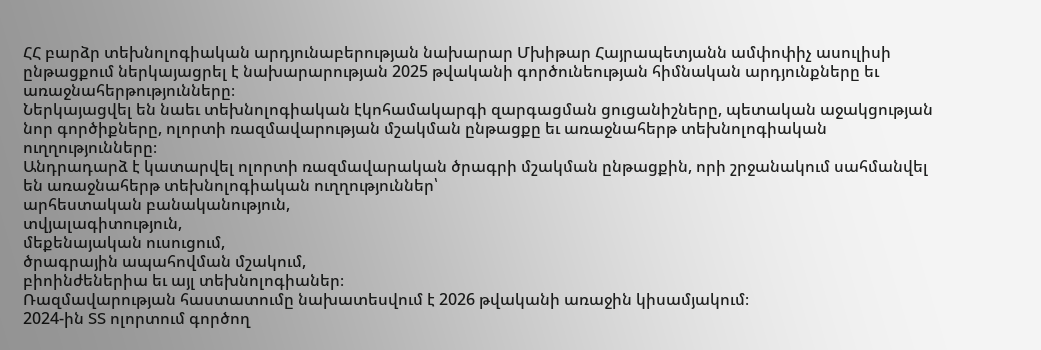ՀՀ բարձր տեխնոլոգիական արդյունաբերության նախարար Մխիթար Հայրապետյանն ամփոփիչ ասուլիսի ընթացքում ներկայացրել է նախարարության 2025 թվականի գործունեության հիմնական արդյունքները եւ առաջնահերթությունները։
Ներկայացվել են նաեւ տեխնոլոգիական էկոհամակարգի զարգացման ցուցանիշները, պետական աջակցության նոր գործիքները, ոլորտի ռազմավարության մշակման ընթացքը եւ առաջնահերթ տեխնոլոգիական ուղղությունները։
Անդրադարձ է կատարվել ոլորտի ռազմավարական ծրագրի մշակման ընթացքին, որի շրջանակում սահմանվել են առաջնահերթ տեխնոլոգիական ուղղություններ՝
արհեստական բանականություն,
տվյալագիտություն,
մեքենայական ուսուցում,
ծրագրային ապահովման մշակում,
բիոինժեներիա եւ այլ տեխնոլոգիաներ։
Ռազմավարության հաստատումը նախատեսվում է 2026 թվականի առաջին կիսամյակում։
2024-ին ՏՏ ոլորտում գործող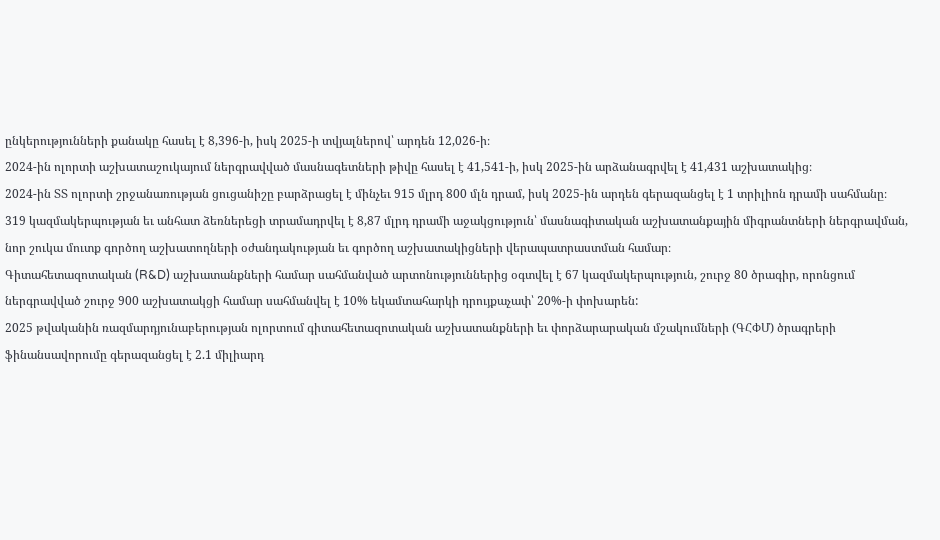ընկերությունների քանակը հասել է 8,396-ի, իսկ 2025-ի տվյալներով՝ արդեն 12,026-ի։
2024-ին ոլորտի աշխատաշուկայում ներգրավված մասնագետների թիվը հասել է 41,541-ի, իսկ 2025-ին արձանագրվել է 41,431 աշխատակից։
2024-ին ՏՏ ոլորտի շրջանառության ցուցանիշը բարձրացել է մինչեւ 915 մլրդ 800 մլն դրամ, իսկ 2025-ին արդեն գերազանցել է 1 տրիլիոն դրամի սահմանը։
319 կազմակերպության եւ անհատ ձեռներեցի տրամադրվել է 8,87 մլրդ դրամի աջակցություն՝ մասնագիտական աշխատանքային միգրանտների ներգրավման, նոր շուկա մուտք գործող աշխատողների օժանդակության եւ գործող աշխատակիցների վերապատրաստման համար։
Գիտահետազոտական (R&D) աշխատանքների համար սահմանված արտոնություններից օգտվել է 67 կազմակերպություն, շուրջ 80 ծրագիր, որոնցում ներգրավված շուրջ 900 աշխատակցի համար սահմանվել է 10% եկամտահարկի դրույքաչափ՝ 20%-ի փոխարեն:
2025 թվականին ռազմարդյունաբերության ոլորտում գիտահետազոտական աշխատանքների եւ փորձարարական մշակումների (ԳՀՓՄ) ծրագրերի ֆինանսավորումը գերազանցել է 2.1 միլիարդ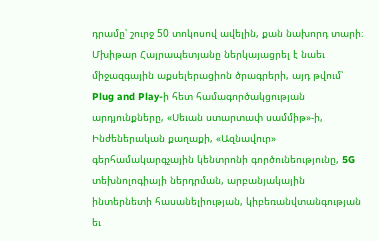դրամը՝ շուրջ 50 տոկոսով ավելին, քան նախորդ տարի։
Մխիթար Հայրապետյանը ներկայացրել է նաեւ միջազգային աքսելերացիոն ծրագրերի, այդ թվում՝ Plug and Play-ի հետ համագործակցության արդյունքները, «Սեւան ստարտափ սամմիթ»-ի, Ինժեներական քաղաքի, «Ազնավուր» գերհամակարգչային կենտրոնի գործունեությունը, 5G տեխնոլոգիայի ներդրման, արբանյակային ինտերնետի հասանելիության, կիբեռանվտանգության եւ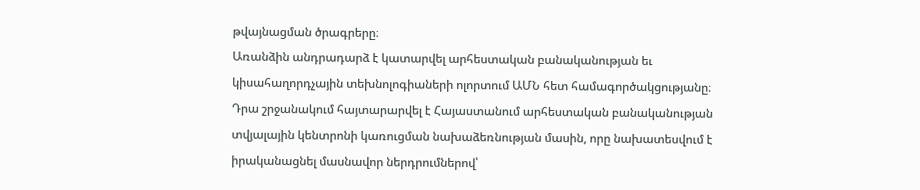թվայնացման ծրագրերը։
Առանձին անդրադարձ է կատարվել արհեստական բանականության եւ կիսահաղորդչային տեխնոլոգիաների ոլորտում ԱՄՆ հետ համագործակցությանը։ Դրա շրջանակում հայտարարվել է Հայաստանում արհեստական բանականության տվյալային կենտրոնի կառուցման նախաձեռնության մասին, որը նախատեսվում է իրականացնել մասնավոր ներդրումներով՝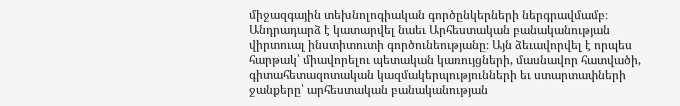միջազգային տեխնոլոգիական գործընկերների ներգրավմամբ։
Անդրադարձ է կատարվել նաեւ Արհեստական բանականության վիրտուալ ինստիտուտի գործունեությանը։ Այն ձեւավորվել է որպես հարթակ՝ միավորելու պետական կառույցների, մասնավոր հատվածի, գիտահետազոտական կազմակերպությունների եւ ստարտափների ջանքերը՝ արհեստական բանականության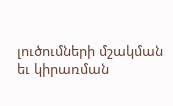լուծումների մշակման եւ կիրառման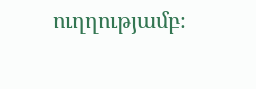ուղղությամբ։